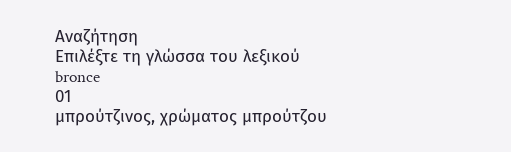Αναζήτηση
Επιλέξτε τη γλώσσα του λεξικού
bronce
01
μπρούτζινος, χρώματος μπρούτζου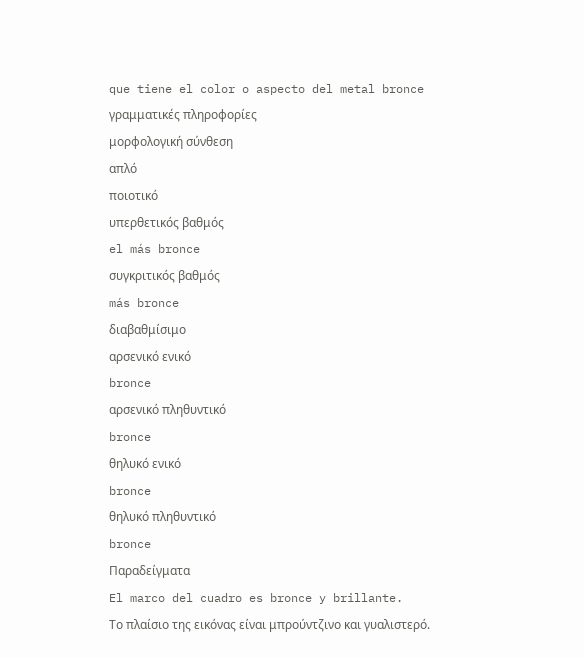que tiene el color o aspecto del metal bronce
γραμματικές πληροφορίες
μορφολογική σύνθεση
απλό
ποιοτικό
υπερθετικός βαθμός
el más bronce
συγκριτικός βαθμός
más bronce
διαβαθμίσιμο
αρσενικό ενικό
bronce
αρσενικό πληθυντικό
bronce
θηλυκό ενικό
bronce
θηλυκό πληθυντικό
bronce
Παραδείγματα
El marco del cuadro es bronce y brillante.
Το πλαίσιο της εικόνας είναι μπρούντζινο και γυαλιστερό.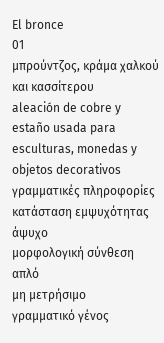El bronce
01
μπρούντζος, κράμα χαλκού και κασσίτερου
aleación de cobre y estaño usada para esculturas, monedas y objetos decorativos
γραμματικές πληροφορίες
κατάσταση εμψυχότητας
άψυχο
μορφολογική σύνθεση
απλό
μη μετρήσιμο
γραμματικό γένος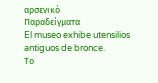αρσενικό
Παραδείγματα
El museo exhibe utensilios antiguos de bronce.
Το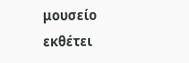μουσείο εκθέτει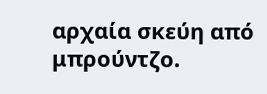αρχαία σκεύη από μπρούντζο.